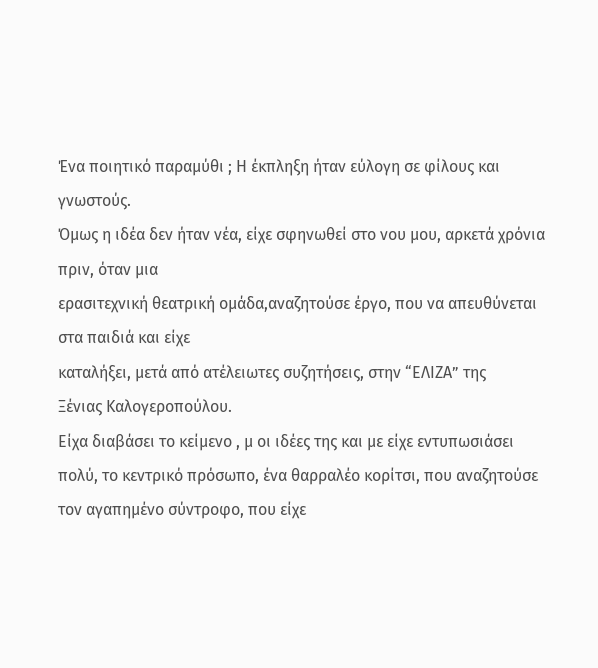Ένα ποιητικό παραμύθι ; Η έκπληξη ήταν εύλογη σε φίλους και γνωστούς.
Όμως η ιδέα δεν ήταν νέα, είχε σφηνωθεί στο νου μου, αρκετά χρόνια πριν, όταν μια
ερασιτεχνική θεατρική ομάδα,αναζητούσε έργο, που να απευθύνεται στα παιδιά και είχε
καταλήξει, μετά από ατέλειωτες συζητήσεις, στην “ΕΛΙΖΑ” της
Ξένιας Καλογεροπούλου.
Είχα διαβάσει το κείμενο , μ οι ιδέες της και με είχε εντυπωσιάσει πολύ, το κεντρικό πρόσωπο, ένα θαρραλέο κορίτσι, που αναζητούσε τον αγαπημένο σύντροφο, που είχε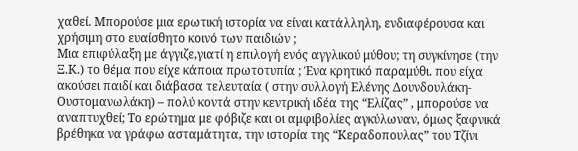χαθεί. Μπορούσε μια ερωτική ιστορία να είναι κατάλληλη, ενδιαφέρουσα και χρήσιμη στο ευαίσθητο κοινό των παιδιών ;
Μια επιφύλαξη με άγγιζε,γιατί η επιλογή ενός αγγλικού μύθου; τη συγκίνησε (την Ξ.Κ.) το θέμα που είχε κάποια πρωτοτυπία ; Ένα κρητικό παραμύθι. που είχα ακούσει παιδί και διάβασα τελευταία ( στην συλλογή Ελένης Δουνδουλάκη- Ουστομανωλάκη) – πολύ κοντά στην κεντρική ιδέα της “Ελίζας” , μπορούσε να αναπτυχθεί; Το ερώτημα με φόβιζε και οι αμφιβολίες αγκύλωναν, όμως ξαφνικά βρέθηκα να γράφω ασταμάτητα, την ιστορία της “Κεραδοπουλας” του Τζίνι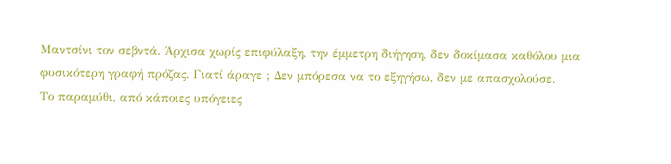Μαντσίνι τον σεβντά. Άρχισα χωρίς επιφύλαξη, την έμμετρη διήγηση, δεν δοκίμασα καθόλου μια φυσικότερη γραφή πρόζας. Γιατί άραγε ; Δεν μπόρεσα να το εξηγήσω, δεν με απασχολούσε.
Το παραμύθι, από κάποιες υπόγειες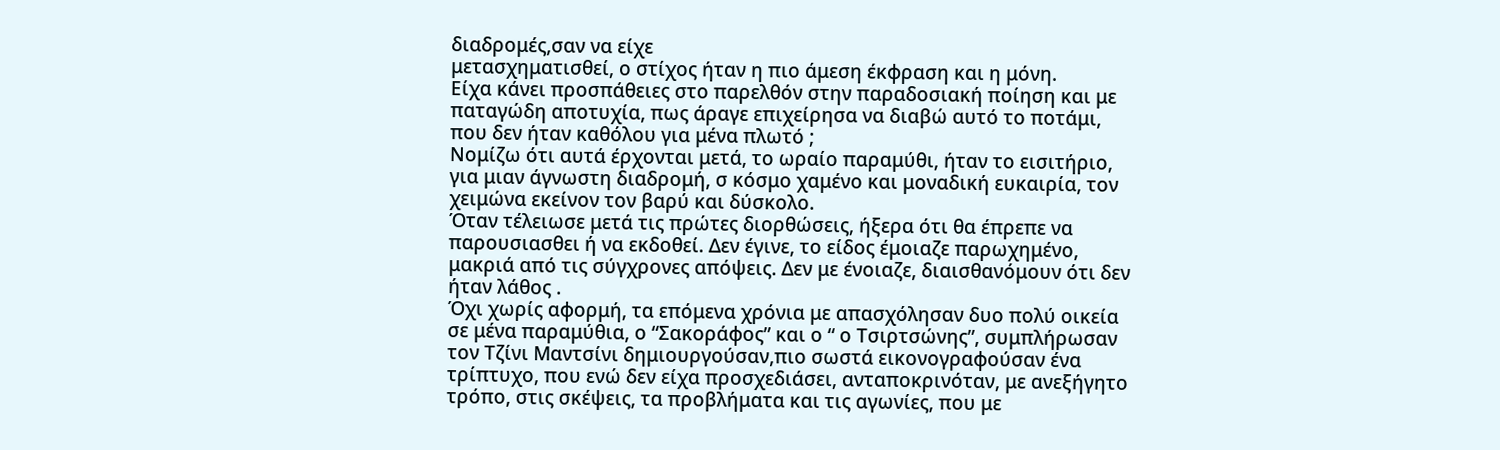διαδρομές,σαν να είχε
μετασχηματισθεί, ο στίχος ήταν η πιο άμεση έκφραση και η μόνη.
Είχα κάνει προσπάθειες στο παρελθόν στην παραδοσιακή ποίηση και με παταγώδη αποτυχία, πως άραγε επιχείρησα να διαβώ αυτό το ποτάμι, που δεν ήταν καθόλου για μένα πλωτό ;
Νομίζω ότι αυτά έρχονται μετά, το ωραίο παραμύθι, ήταν το εισιτήριο, για μιαν άγνωστη διαδρομή, σ κόσμο χαμένο και μοναδική ευκαιρία, τον χειμώνα εκείνον τον βαρύ και δύσκολο.
Όταν τέλειωσε μετά τις πρώτες διορθώσεις, ήξερα ότι θα έπρεπε να παρουσιασθει ή να εκδοθεί. Δεν έγινε, το είδος έμοιαζε παρωχημένο, μακριά από τις σύγχρονες απόψεις. Δεν με ένοιαζε, διαισθανόμουν ότι δεν ήταν λάθος .
Όχι χωρίς αφορμή, τα επόμενα χρόνια με απασχόλησαν δυο πολύ οικεία σε μένα παραμύθια, ο “Σακοράφος” και ο “ ο Τσιρτσώνης”, συμπλήρωσαν τον Τζίνι Μαντσίνι δημιουργούσαν,πιο σωστά εικονογραφούσαν ένα τρίπτυχο, που ενώ δεν είχα προσχεδιάσει, ανταποκρινόταν, με ανεξήγητο τρόπο, στις σκέψεις, τα προβλήματα και τις αγωνίες, που με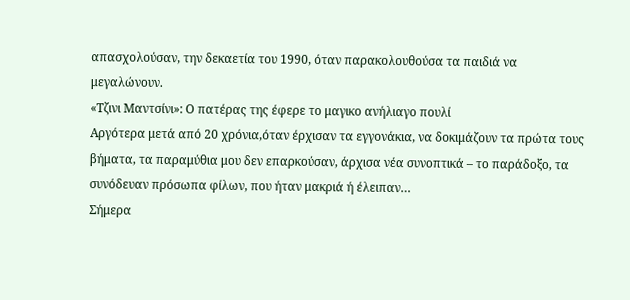απασχολούσαν, την δεκαετία του 1990, όταν παρακολουθούσα τα παιδιά να μεγαλώνουν.
«Τζινι Μαντσίνι»: Ο πατέρας της έφερε το μαγικο ανήλιαγο πουλί
Αργότερα μετά από 20 χρόνια,όταν έρχισαν τα εγγονάκια, να δοκιμάζουν τα πρώτα τους βήματα, τα παραμύθια μου δεν επαρκούσαν, άρχισα νέα συνοπτικά – το παράδοξο, τα συνόδευαν πρόσωπα φίλων, που ήταν μακριά ή έλειπαν…
Σήμερα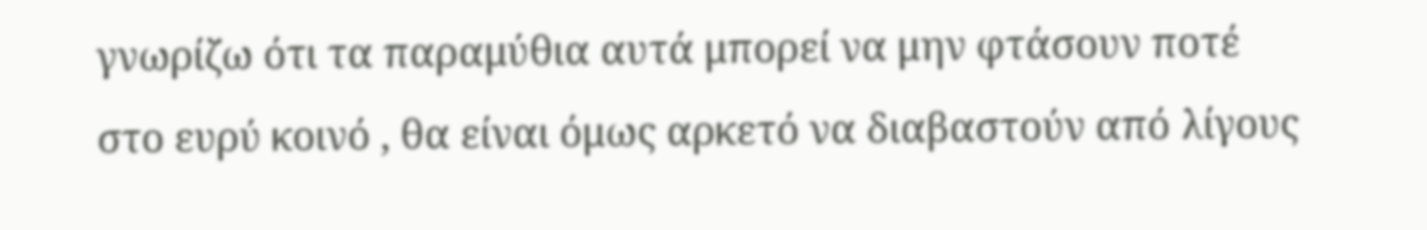γνωρίζω ότι τα παραμύθια αυτά μπορεί να μην φτάσουν ποτέ στο ευρύ κοινό , θα είναι όμως αρκετό να διαβαστούν από λίγους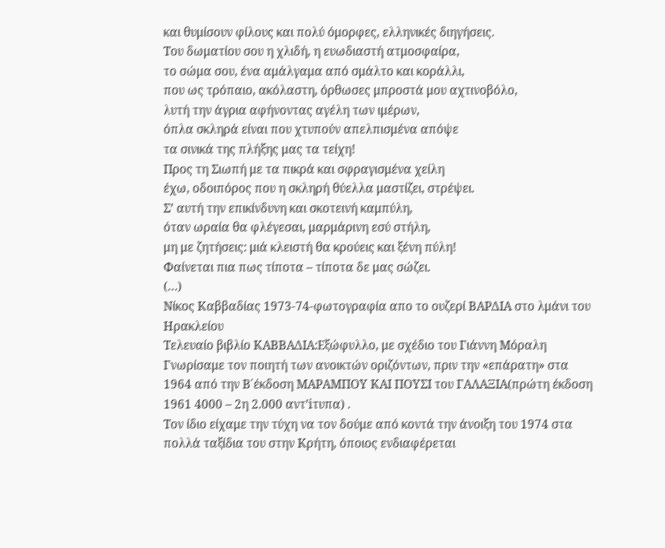και θυμίσουν φίλους και πολύ όμορφες, ελληνικές διηγήσεις.
Του δωματίου σου η χλιδή, η ευωδιαστή ατμοσφαίρα,
το σώμα σου, ένα αμάλγαμα από σμάλτο και κοράλλι,
που ως τρόπαιο, ακόλαστη, όρθωσες μπροστά μου αχτινοβόλο,
λυτή την άγρια αφήνοντας αγέλη των ιμέρων,
όπλα σκληρά είναι που χτυπούν απελπισμένα απόψε
τα σινικά της πλήξης μας τα τείχη!
Προς τη Σιωπή με τα πικρά και σφραγισμένα χείλη
έχω, οδοιπόρος που η σκληρή θύελλα μαστίζει, στρέψει.
Σ’ αυτή την επικίνδυνη και σκοτεινή καμπύλη,
όταν ωραία θα φλέγεσαι, μαρμάρινη εσύ στήλη,
μη με ζητήσεις: μιά κλειστή θα κρούεις και ξένη πύλη!
Φαίνεται πια πως τίποτα – τίποτα δε μας σώζει.
(…)
Νίκος Καββαδίας 1973-74-φωτογραφία απο το ουζερί ΒΑΡΔΙΑ στο λμάνι του Ηρακλείου
Τελευαίο βιβλίο ΚΑΒΒΑΔΙΑ:Εξώφυλλο, με σχέδιο του Γιάννη Μόραλη
Γνωρίσαμε τον ποιητή των ανοικτών οριζόντων, πριν την «επάρατη» στα 1964 από την Β΄έκδοση ΜΑΡΑΜΠΟΥ ΚΑΙ ΠΟΥΣΙ του ΓΑΛΑΞΙΑ(πρώτη έκδοση 1961 4000 – 2η 2.000 αντ’iτυπα) .
Τον ίδιο είχαμε την τύχη να τον δούμε από κοντά την άνοιξη του 1974 στα πολλά ταξίδια τoυ στην Κρήτη, όποιος ενδιαφέρεται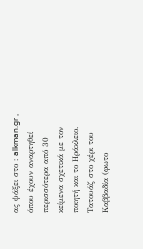ας ψάξει στο : alkman.gr , όπου έχουν αναρτηθεί περισσότερα από 30 κείμενα σχετικά με τον ποιητή και το Ηράκλειο.
Τατουάζ στο χέρι του Καββαδία (φωτο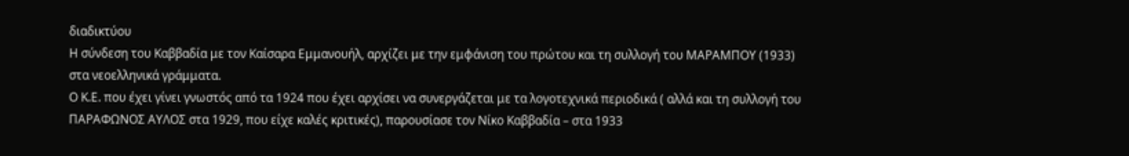διαδικτύου
Η σύνδεση του Καββαδία με τον Καίσαρα Εμμανουήλ, αρχίζει με την εμφάνιση του πρώτου και τη συλλογή του ΜΑΡΑΜΠΟΥ (1933) στα νεοελληνικά γράμματα.
Ο Κ.Ε. που έχει γίνει γνωστός από τα 1924 που έχει αρχίσει να συνεργάζεται με τα λογοτεχνικά περιοδικά ( αλλά και τη συλλογή του ΠΑΡΑΦΩΝΟΣ ΑΥΛΟΣ στα 1929, που είχε καλές κριτικές), παρουσίασε τον Νίκο Καββαδία – στα 1933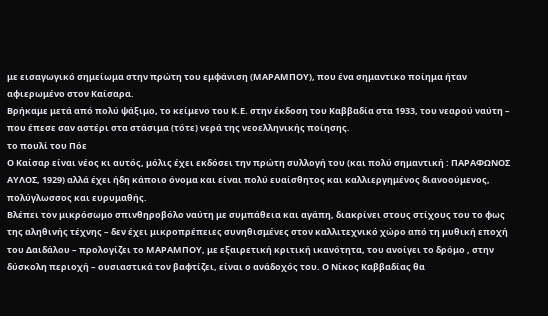με εισαγωγικό σημείωμα στην πρώτη του εμφάνιση (ΜΑΡΑΜΠΟΥ), που ένα σημαντικο ποίημα ήταν αφιερωμένο στον Καίσαρα.
Bρήκαμε μετά από πολύ ψάξιμο, το κείμενο του Κ.Ε. στην έκδοση του Καββαδία στα 1933, του νεαρού ναύτη – που έπεσε σαν αστέρι στα στάσιμα (τότε) νερά της νεοελληνικής ποίησης.
το πουλί του Πόε
Ο Καίσαρ είναι νέος κι αυτός, μόλις έχει εκδόσει την πρώτη συλλογή του (και πολύ σημαντική : ΠΑΡΑΦΩΝΟΣ ΑΥΛΟΣ, 1929) αλλά έχει ήδη κάποιο όνομα και είναι πολύ ευαίσθητος και καλλιεργημένος διανοούμενος, πολύγλωσσος και ευρυμαθής.
Βλέπει τον μικρόσωμο σπινθηροβόλο ναύτη με συμπάθεια και αγάπη, διακρίνει στους στίχους του το φως της αληθινής τέχνης – δεν έχει μικροπρέπειες συνηθισμένες στον καλλιτεχνικό χώρο από τη μυθική εποχή του Δαιδάλου – προλογίζει το ΜΑΡΑΜΠΟΥ, με εξαιρετική κριτική ικανότητα, του ανοίγει το δρόμο , στην δύσκολη περιοχή – ουσιαστικά τον βαφτίζει, είναι ο ανάδοχός του. Ο Νίκος Καββαδίας θα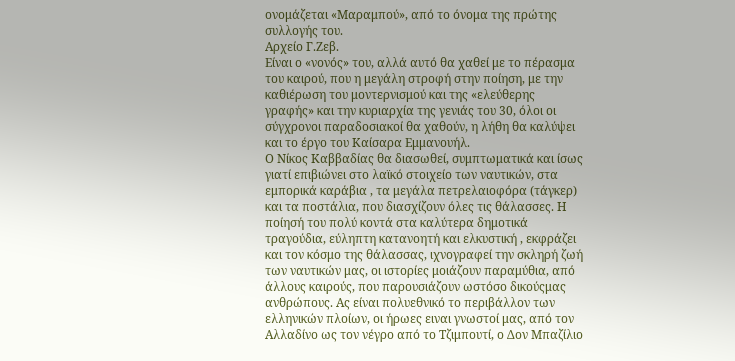ονομάζεται «Μαραμπού», από το όνομα της πρώτης συλλογής του.
Αρχείο Γ.Ζεβ.
Είναι ο «νονός» του, αλλά αυτό θα χαθεί με το πέρασμα του καιρού, που η μεγάλη στροφή στην ποίηση, με την καθιέρωση του μοντερνισμού και της «ελεύθερης γραφής» και την κυριαρχία της γενιάς του 30, όλοι οι σύγχρονοι παραδοσιακοί θα χαθούν, η λήθη θα καλύψει και το έργο του Καίσαρα Εμμανουήλ.
Ο Νίκος Καββαδίας θα διασωθεί, συμπτωματικά και ίσως γιατί επιβιώνει στο λαϊκό στοιχείο των ναυτικών, στα εμπορικά καράβια , τα μεγάλα πετρελαιοφόρα (τάγκερ) και τα ποστάλια, που διασχίζουν όλες τις θάλασσες. Η ποίησή του πολύ κοντά στα καλύτερα δημοτικά τραγούδια, εύληπτη κατανοητή και ελκυστική , εκφράζει και τον κόσμο της θάλασσας, ιχνογραφεί την σκληρή ζωή των ναυτικών μας, οι ιστορίες μοιάζουν παραμύθια, από άλλους καιρούς, που παρουσιάζουν ωστόσο δικούςμας ανθρώπους. Ας είναι πολυεθνικό το περιβάλλον των ελληνικών πλοίων, οι ήρωες ειναι γνωστοί μας, από τον Αλλαδίνο ως τον νέγρο από το Τζιμπουτί, ο Δον Μπαζίλιο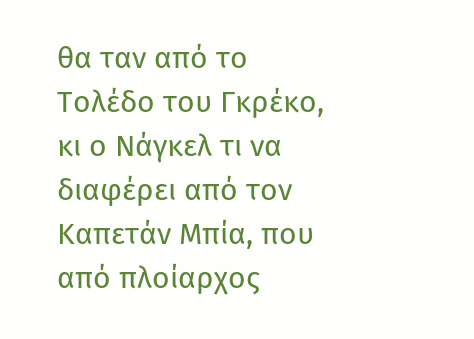θα ταν από το Τολέδο του Γκρέκο, κι ο Νάγκελ τι να διαφέρει από τον Καπετάν Μπία, που από πλοίαρχος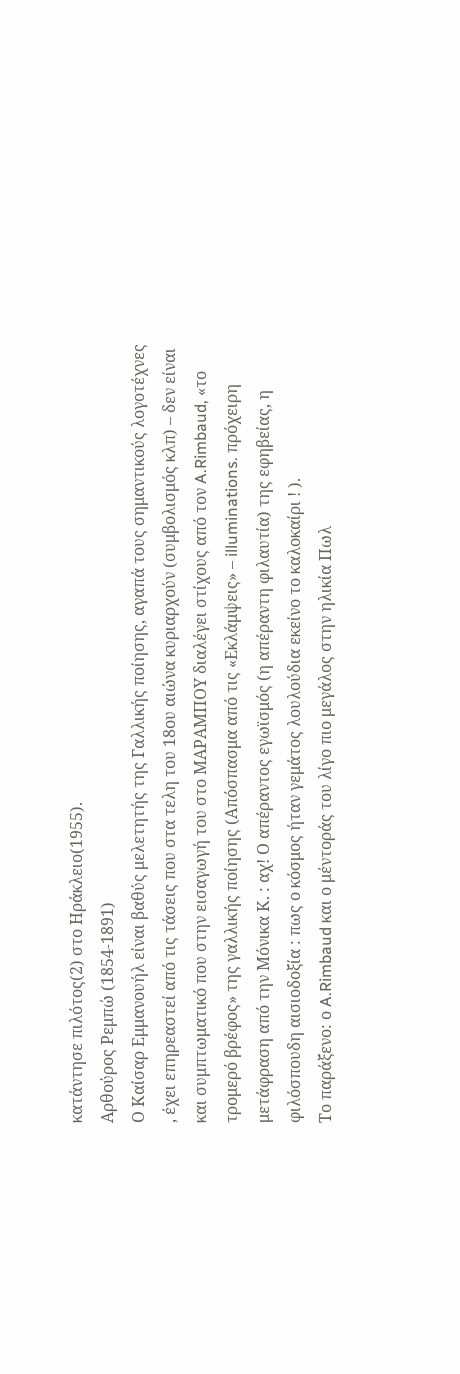κατάντησε πιλότος(2) στο Ηράκλειο(1955).
Αρθούρος Ρεμπώ (1854-1891)
Ο Καίσαρ Εμμανουήλ είναι βαθύς μελετητής της Γαλλικής ποίησης, αγαπά τους σημαντικούς λογοτέχνες , έχει επηρεαστεί από τις τάσεις που στα τελη του 18ου αιώνα κυριαρχούν (συμβολισμός κλπ) – δεν είναι και συμπτωματικό που στην εισαγωγή του στο ΜΑΡΑΜΠΟΥ διαλέγει στίχους από τον A.Rimbaud, «το τρομερό βρέφος» της γαλλικής ποίησης (Απόσπασμα από τις «Εκλάμψεις» – illuminations. πρόχειρη μετάφραση από την Μόνικα Κ. : αχ! Ο απέραντος εγωϊσμός (η απέραντη φιλαυτία) της εφηβείας, η φιλόσπουδη αισιοδοξία : πως ο κόσμος ήταν γεμάτος λουλούδια εκείνο το καλοκαίρι ! ).
Το παράξενο: ο A.Rimbaud και ο μέντοράς του λίγο πιο μεγάλος στην ηλικία Πωλ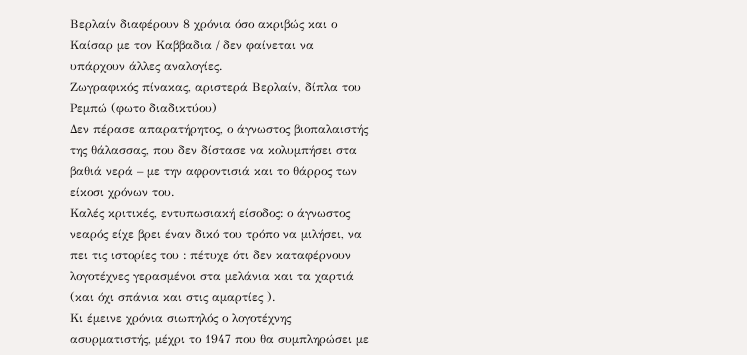Βερλαίν διαφέρουν 8 χρόνια όσο ακριβώς και ο Καίσαρ με τον Καββαδια / δεν φαίνεται να υπάρχουν άλλες αναλογίες.
Ζωγραφικός πίνακας, αριστερά Βερλαίν, δίπλα του Ρεμπώ (φωτο διαδικτύου)
Δεν πέρασε απαρατήρητος, ο άγνωστος βιοπαλαιστής της θάλασσας, που δεν δίστασε να κολυμπήσει στα βαθιά νερά – με την αφροντισιά και το θάρρος των είκοσι χρόνων του.
Καλές κριτικές, εντυπωσιακή είσοδος: ο άγνωστος νεαρός είχε βρει έναν δικό του τρόπο να μιλήσει, να πει τις ιστορίες του : πέτυχε ότι δεν καταφέρνουν λογοτέχνες γερασμένοι στα μελάνια και τα χαρτιά (και όχι σπάνια και στις αμαρτίες ).
Κι έμεινε χρόνια σιωπηλός ο λογοτέχνης ασυρματιστής, μέχρι το 1947 που θα συμπληρώσει με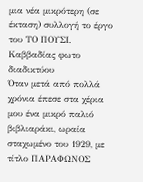μια νέα μικρότερη (σε έκταση) συλλογή το έργο του ΤΟ ΠΟΥΣΙ.
Καββαδίας φωτο διαδικτύου
Όταν μετά από πολλά χρόνια έπεσε στα χέρια μου ένα μικρό παλιό βιβλιαράκι, ωραία σταχωμένο του 1929, με τίτλο ΠΑΡΑΦΩΝΟΣ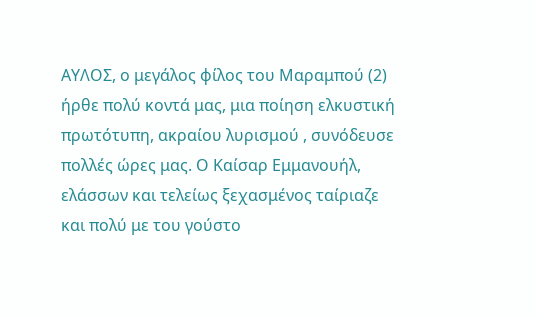ΑΥΛΟΣ, ο μεγάλος φίλος του Μαραμπού (2) ήρθε πολύ κοντά μας, μια ποίηση ελκυστική πρωτότυπη, ακραίου λυρισμού , συνόδευσε πολλές ώρες μας. Ο Καίσαρ Εμμανουήλ, ελάσσων και τελείως ξεχασμένος ταίριαζε και πολύ με του γούστο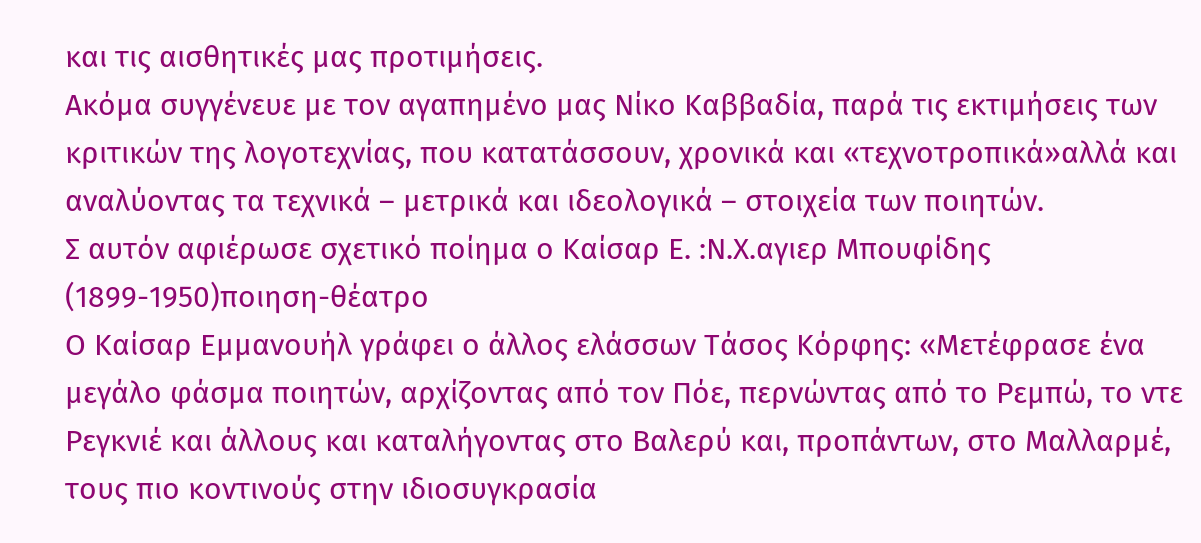και τις αισθητικές μας προτιμήσεις.
Ακόμα συγγένευε με τον αγαπημένο μας Νίκο Καββαδία, παρά τις εκτιμήσεις των κριτικών της λογοτεχνίας, που κατατάσσουν, χρονικά και «τεχνοτροπικά»αλλά και αναλύοντας τα τεχνικά – μετρικά και ιδεολογικά – στοιχεία των ποιητών.
Σ αυτόν αφιέρωσε σχετικό ποίημα ο Καίσαρ Ε. :Ν.Χ.αγιερ Μπουφίδης (1899-1950)ποιηση-θέατρο
Ο Καίσαρ Εμμανουήλ γράφει ο άλλος ελάσσων Τάσος Κόρφης: «Μετέφρασε ένα μεγάλο φάσμα ποιητών, αρχίζοντας από τον Πόε, περνώντας από το Ρεμπώ, το ντε Ρεγκνιέ και άλλους και καταλήγοντας στο Βαλερύ και, προπάντων, στο Μαλλαρμέ, τους πιο κοντινούς στην ιδιοσυγκρασία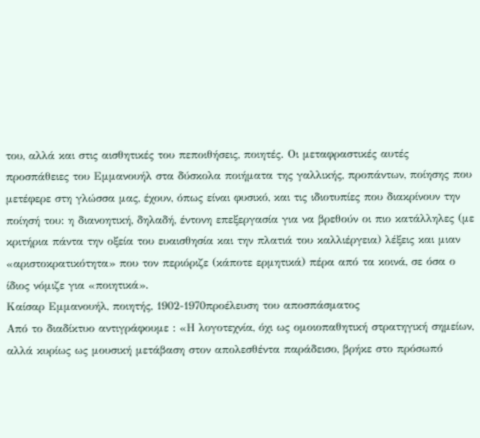του, αλλά και στις αισθητικές του πεποιθήσεις, ποιητές. Οι μεταφραστικές αυτές προσπάθειες του Εμμανουήλ στα δύσκολα ποιήματα της γαλλικής, προπάντων, ποίησης που μετέφερε στη γλώσσα μας, έχουν, όπως είναι φυσικό, και τις ιδιοτυπίες που διακρίνουν την ποίησή του: η διανοητική, δηλαδή, έντονη επεξεργασία για να βρεθούν οι πιο κατάλληλες (με κριτήρια πάντα την οξεία του ευαισθησία και την πλατιά του καλλιέργεια) λέξεις και μιαν «αριστοκρατικότητα» που τον περιόριζε (κάποτε ερμητικά) πέρα από τα κοινά, σε όσα ο ίδιος νόμιζε για «ποιητικά».
Καίσαρ Εμμανουήλ, ποιητής, 1902-1970προέλευση του αποσπάσματος
Από το διαδίκτυο αντιγράφουμε : «Η λογοτεχνία, όχι ως ομοιοπαθητική στρατηγική σημείων, αλλά κυρίως ως μουσική μετάβαση στον απολεσθέντα παράδεισο, βρήκε στο πρόσωπό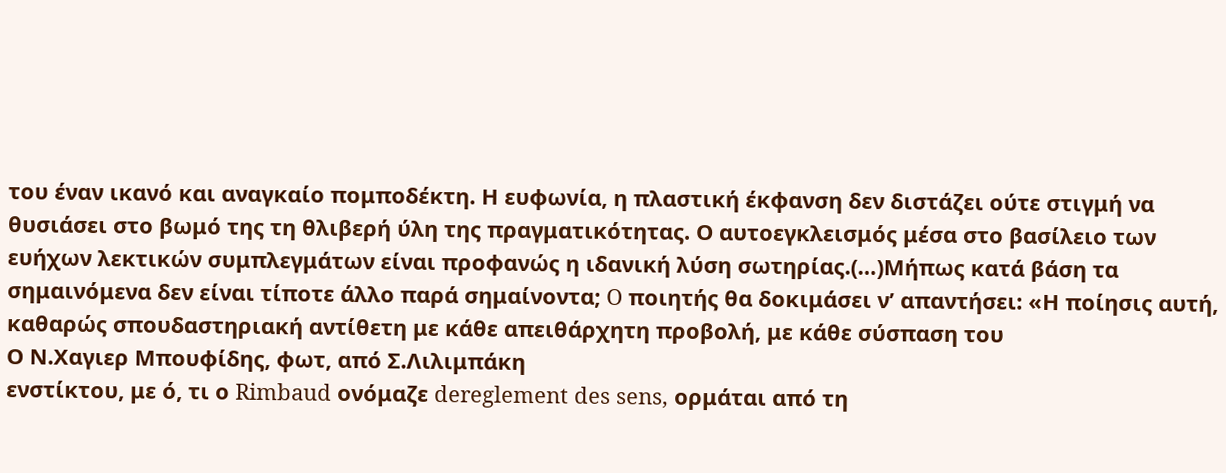του έναν ικανό και αναγκαίο πομποδέκτη. Η ευφωνία, η πλαστική έκφανση δεν διστάζει ούτε στιγμή να θυσιάσει στο βωμό της τη θλιβερή ύλη της πραγματικότητας. Ο αυτοεγκλεισμός μέσα στο βασίλειο των ευήχων λεκτικών συμπλεγμάτων είναι προφανώς η ιδανική λύση σωτηρίας.(…)Μήπως κατά βάση τα σημαινόμενα δεν είναι τίποτε άλλο παρά σημαίνοντα; O ποιητής θα δοκιμάσει ν’ απαντήσει: «Η ποίησις αυτή, καθαρώς σπουδαστηριακή αντίθετη με κάθε απειθάρχητη προβολή, με κάθε σύσπαση του
Ο Ν.Χαγιερ Μπουφίδης, φωτ, από Σ.Λιλιμπάκη
ενστίκτου, με ό, τι ο Rimbaud ονόμαζε dereglement des sens, ορμάται από τη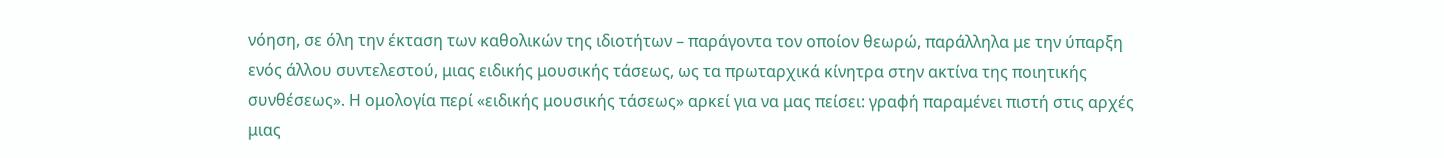νόηση, σε όλη την έκταση των καθολικών της ιδιοτήτων – παράγοντα τον οποίον θεωρώ, παράλληλα με την ύπαρξη ενός άλλου συντελεστού, μιας ειδικής μουσικής τάσεως, ως τα πρωταρχικά κίνητρα στην ακτίνα της ποιητικής συνθέσεως». Η ομολογία περί «ειδικής μουσικής τάσεως» αρκεί για να μας πείσει: γραφή παραμένει πιστή στις αρχές μιας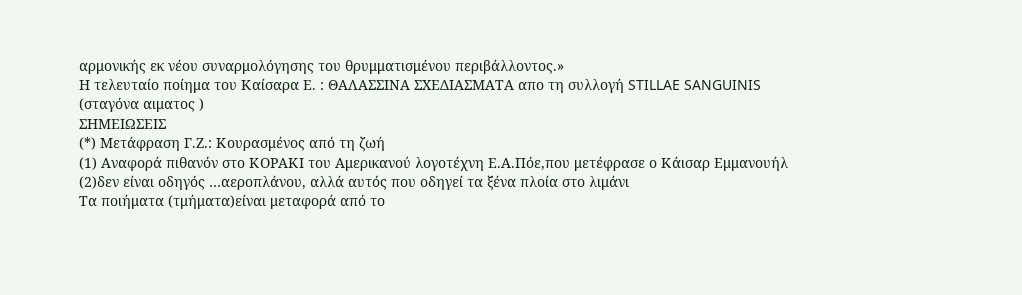αρμονικής εκ νέου συναρμολόγησης του θρυμματισμένου περιβάλλοντος.»
Η τελευταίο ποίημα του Καίσαρα Ε. : ΘΑΛΑΣΣΙΝΑ ΣΧΕΔΙΑΣΜΑΤΑ απο τη συλλογή STILLAE SANGUINIS (σταγόνα αιματος )
ΣΗΜΕΙΩΣΕΙΣ
(*) Μετάφραση Γ.Ζ.: Κουρασμένος από τη ζωή
(1) Αναφορά πιθανόν στο ΚΟΡΑΚΙ του Αμερικανού λογοτέχνη Ε.Α.Πόε,που μετέφρασε ο Κάισαρ Εμμανουήλ
(2)δεν είναι οδηγός …αεροπλάνου, αλλά αυτός που οδηγεί τα ξένα πλοία στο λιμάνι
Τα ποιήματα (τμήματα)είναι μεταφορά από το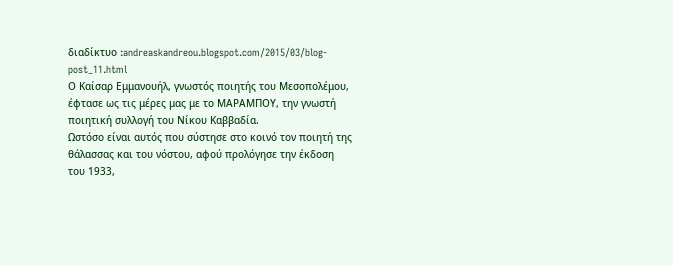διαδίκτυο :andreaskandreou.blogspot.com/2015/03/blog-post_11.html
Ο Καίσαρ Εμμανουήλ, γνωστός ποιητής του Μεσοπολέμου, έφτασε ως τις μέρες μας με το ΜΑΡΑΜΠΟΥ, την γνωστή ποιητική συλλογή του Νίκου Καββαδία.
Ωστόσο είναι αυτός που σύστησε στο κοινό τον ποιητή της θάλασσας και του νόστου, αφού προλόγησε την έκδοση του 1933,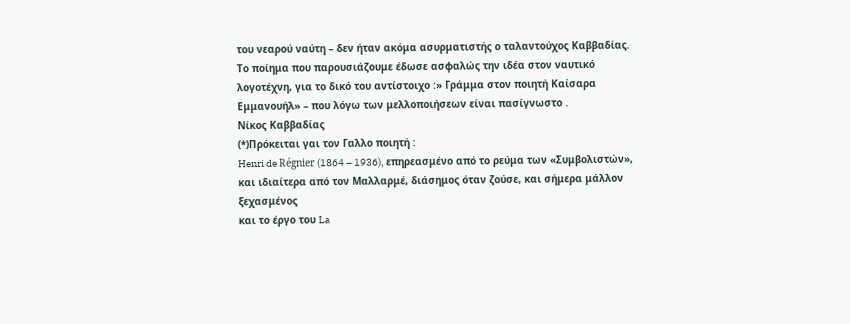του νεαρού ναύτη – δεν ήταν ακόμα ασυρματιστής ο ταλαντούχος Καββαδίας.
Το ποίημα που παρουσιάζουμε έδωσε ασφαλώς την ιδέα στον ναυτικό λογοτέχνη, για το δικό του αντίστοιχο :» Γράμμα στον ποιητή Καίσαρα Εμμανουήλ» – που λόγω των μελλοποιήσεων είναι πασίγνωστο .
Νίκος Καββαδίας
(*)Πρόκειται γαι τον Γαλλο ποιητή :
Henri de Régnier (1864 – 1936), επηρεασμένο από το ρεύμα των «Συμβολιστών», και ιδιαίτερα από τον Μαλλαρμέ, διάσημος όταν ζούσε, και σήμερα μάλλον ξεχασμένος
και το έργο του La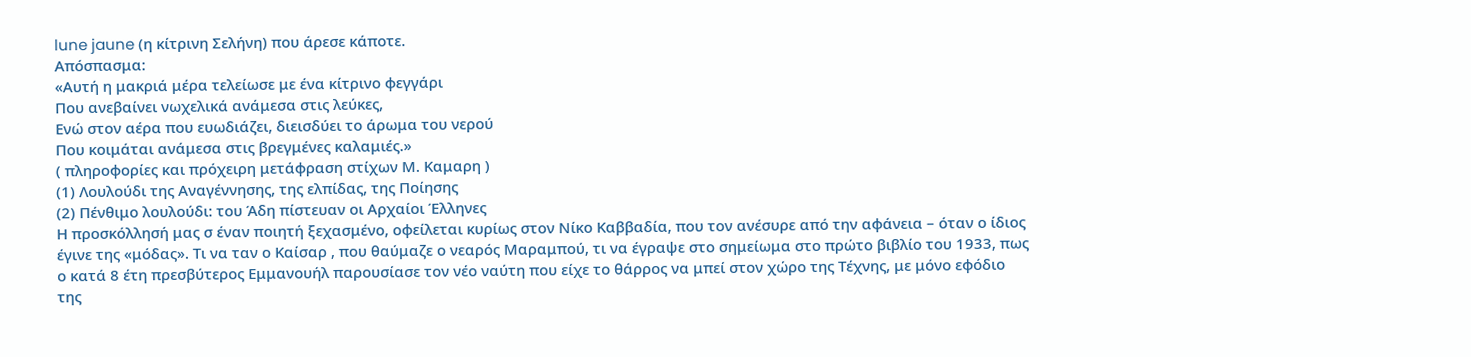lune jaune (η κίτρινη Σελήνη) που άρεσε κάποτε.
Απόσπασμα:
«Αυτή η μακριά μέρα τελείωσε με ένα κίτρινο φεγγάρι
Που ανεβαίνει νωχελικά ανάμεσα στις λεύκες,
Ενώ στον αέρα που ευωδιάζει, διεισδύει το άρωμα του νερού
Που κοιμάται ανάμεσα στις βρεγμένες καλαμιές.»
( πληροφορίες και πρόχειρη μετάφραση στίχων Μ. Καμαρη )
(1) Λουλούδι της Αναγέννησης, της ελπίδας, της Ποίησης
(2) Πένθιμο λουλούδι: του Άδη πίστευαν οι Αρχαίοι Έλληνες
Η προσκόλλησή μας σ έναν ποιητή ξεχασμένο, οφείλεται κυρίως στον Νίκο Καββαδία, που τον ανέσυρε από την αφάνεια – όταν ο ίδιος έγινε της «μόδας». Τι να ταν ο Καίσαρ , που θαύμαζε ο νεαρός Μαραμπού, τι να έγραψε στο σημείωμα στο πρώτο βιβλίο του 1933, πως ο κατά 8 έτη πρεσβύτερος Εμμανουήλ παρουσίασε τον νέο ναύτη που είχε το θάρρος να μπεί στον χώρο της Τέχνης, με μόνο εφόδιο της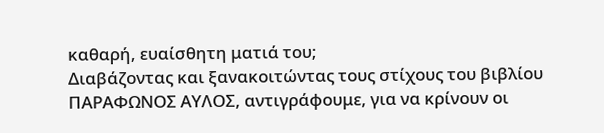καθαρή, ευαίσθητη ματιά του;
Διαβάζοντας και ξανακοιτώντας τους στίχους του βιβλίου ΠΑΡΑΦΩΝΟΣ ΑΥΛΟΣ, αντιγράφουμε, για να κρίνουν οι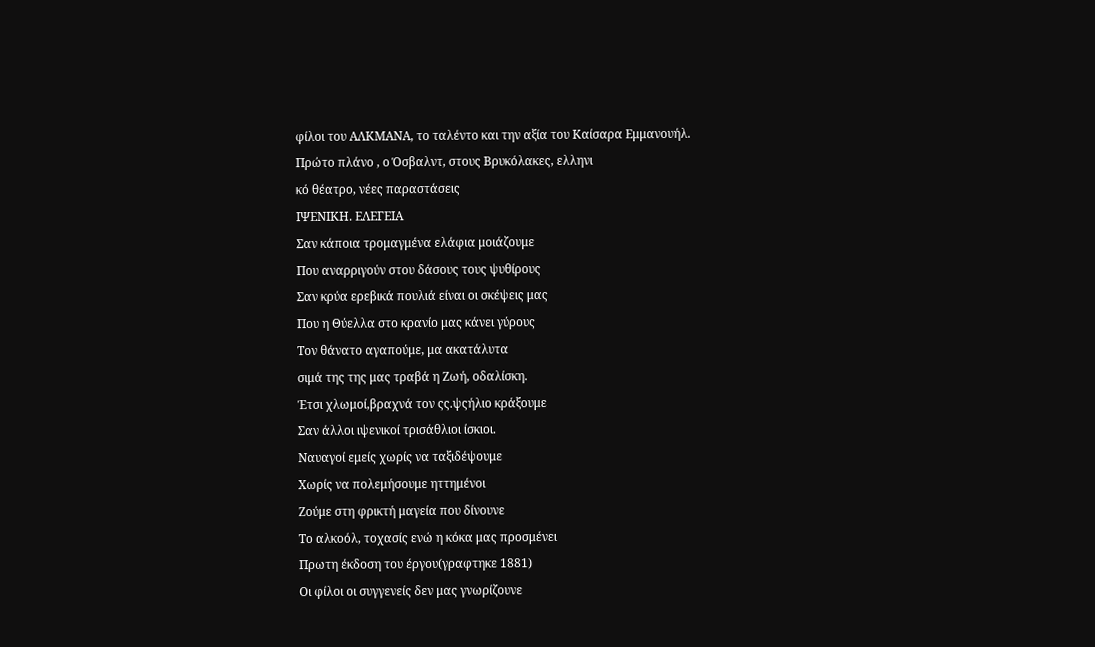φίλοι του ΑΛΚΜΑΝΑ, το ταλέντο και την αξία του Καίσαρα Εμμανουήλ.
Πρώτο πλάνο , ο Όσβαλντ, στους Βρυκόλακες, ελληνι
κό θέατρο, νέες παραστάσεις
ΙΨΕΝΙΚΗ. ΕΛΕΓΕΙΑ
Σαν κάποια τρομαγμένα ελάφια μοιάζουμε
Που αναρριγούν στου δάσους τους ψυθίρους
Σαν κρύα ερεβικά πουλιά είναι οι σκέψεις μας
Που η Θύελλα στο κρανίο μας κάνει γύρους
Τον θάνατο αγαπούμε, μα ακατάλυτα
σιμά της της μας τραβά η Ζωή, οδαλίσκη.
Έτσι χλωμοί,βραχνά τον ςς.ψςήλιο κράξουμε
Σαν άλλοι ιψενικοί τρισάθλιοι ίσκιοι.
Ναυαγοί εμείς χωρίς να ταξιδέψουμε
Χωρίς να πολεμήσουμε ηττημένοι
Ζούμε στη φρικτή μαγεία που δίνουνε
Το αλκοόλ, τοχασίς ενώ η κόκα μας προσμένει
Πρωτη έκδοση του έργου(γραφτηκε 1881)
Οι φίλοι οι συγγενείς δεν μας γνωρίζουνε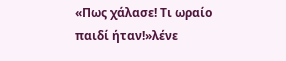«Πως χάλασε! Τι ωραίο παιδί ήταν!»λένε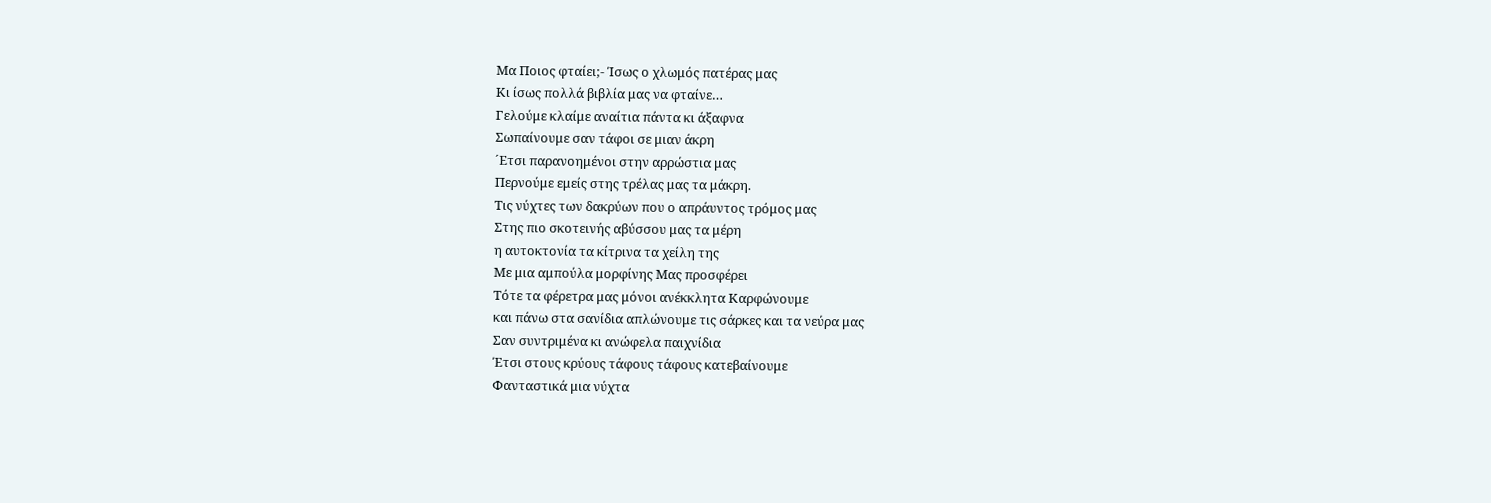Μα Ποιος φταίει;- Ίσως ο χλωμός πατέρας μας
Κι ίσως πολλά βιβλία μας να φταίνε…
Γελούμε κλαίμε αναίτια πάντα κι άξαφνα
Σωπαίνουμε σαν τάφοι σε μιαν άκρη
´Ετσι παρανοημένοι στην αρρώστια μας
Περνούμε εμείς στης τρέλας μας τα μάκρη.
Τις νύχτες των δακρύων που ο απράυντος τρόμος μας
Στης πιο σκοτεινής αβύσσου μας τα μέρη
η αυτοκτονία τα κίτρινα τα χείλη της
Με μια αμπούλα μορφίνης Μας προσφέρει
Τότε τα φέρετρα μας μόνοι ανέκκλητα Καρφώνουμε
και πάνω στα σανίδια απλώνουμε τις σάρκες και τα νεύρα μας
Σαν συντριμένα κι ανώφελα παιχνίδια
Έτσι στους κρύους τάφους τάφους κατεβαίνουμε
Φανταστικά μια νύχτα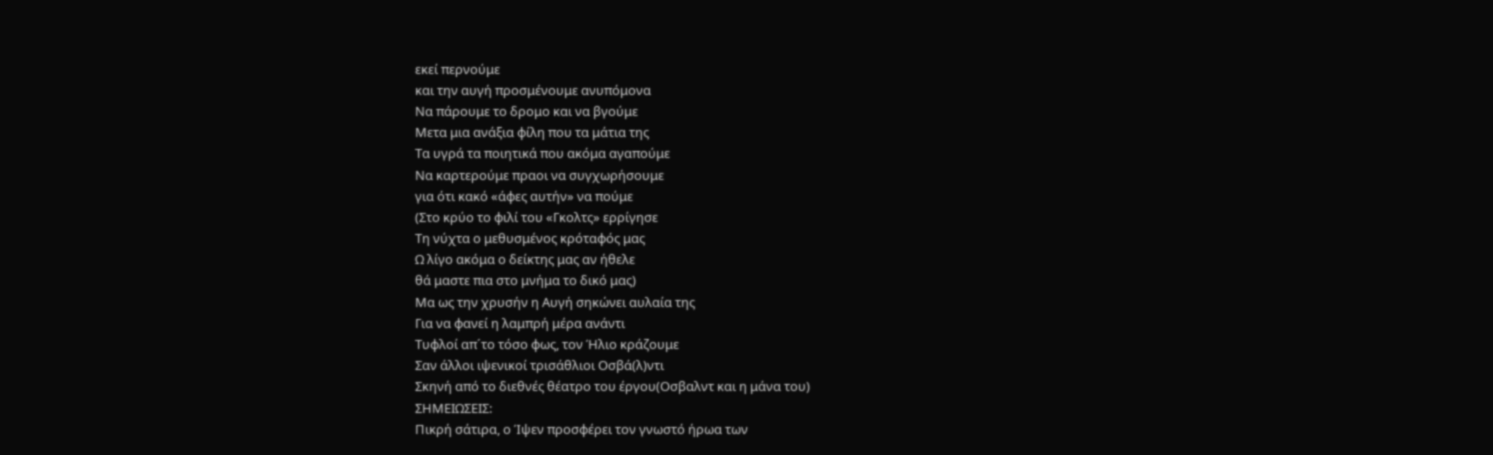εκεί περνούμε
και την αυγή προσμένουμε ανυπόμονα
Να πάρουμε το δρομο και να βγούμε
Μετα μια ανάξια φίλη που τα μάτια της
Τα υγρά τα ποιητικά που ακόμα αγαπούμε
Να καρτερούμε πραοι να συγχωρήσουμε
για ότι κακό «άφες αυτήν» να πούμε
(Στο κρύο το φιλί του «Γκολτς» ερρίγησε
Τη νύχτα ο μεθυσμένος κρόταφός μας
Ω λίγο ακόμα ο δείκτης μας αν ήθελε
θά μαστε πια στο μνήμα το δικό μας)
Μα ως την χρυσήν η Αυγή σηκώνει αυλαία της
Για να φανεί η λαμπρή μέρα ανάντι
Τυφλοί απ´το τόσο φως, τον Ήλιο κράζουμε
Σαν άλλοι ιψενικοί τρισάθλιοι Οσβά(λ)ντι
Σκηνή από το διεθνές θέατρο του έργου(Οσβαλντ και η μάνα του)
ΣΗΜΕΙΩΣΕΙΣ:
Πικρή σάτιρα, ο Ίψεν προσφέρει τον γνωστό ήρωα των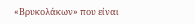«Βρυκολάκων» που είναι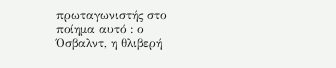πρωταγωνιστής στο ποίημα αυτό : ο Όσβαλντ, η θλιβερή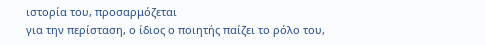ιστορία του, προσαρμόζεται
για την περίσταση, ο ίδιος ο ποιητής παίζει το ρόλο του,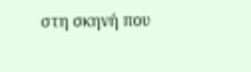στη σκηνή που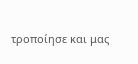τροποίησε και μας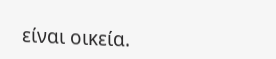είναι οικεία.